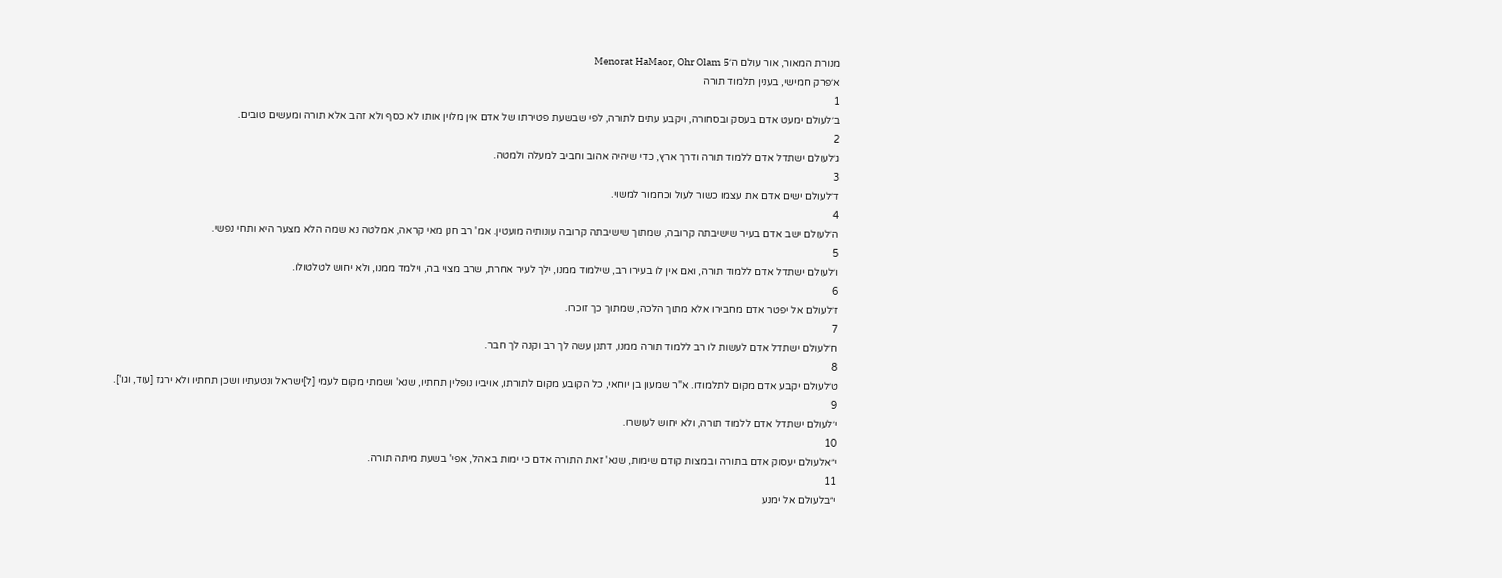מנורת המאור, אור עולם ה׳Menorat HaMaor, Ohr Olam 5
א׳פרק חמישי, בענין תלמוד תורה
1
ב׳לעולם ימעט אדם בעסק ובסחורה, ויקבע עתים לתורה, לפי שבשעת פטירתו של אדם אין מלוין אותו לא כסף ולא זהב אלא תורה ומעשים טובים.
2
ג׳לעולם ישתדל אדם ללמוד תורה ודרך ארץ, כדי שיהיה אהוב וחביב למעלה ולמטה.
3
ד׳לעולם ישים אדם את עצמו כשור לעול וכחמור למשוי.
4
ה׳לעולם ישב אדם בעיר שישיבתה קרובה, שמתוך שישיבתה קרובה עונותיה מועטין. אמ' רב חנן מאי קראה, אמלטה נא שמה הלא מצער היא ותחי נפשי.
5
ו׳לעולם ישתדל אדם ללמוד תורה, ואם אין לו בעירו רב, שילמוד ממנו, ילך לעיר אחרת, שרב מצוי בה, וילמד ממנו, ולא יחוש לטלטולו.
6
ז׳לעולם אל יפטר אדם מחבירו אלא מתוך הלכה, שמתוך כך זוכרו.
7
ח׳לעולם ישתדל אדם לעשות לו רב ללמוד תורה ממנו, דתנן עשה לך רב וקנה לך חבר.
8
ט׳לעולם יקבע אדם מקום לתלמודו. א"ר שמעון בן יוחאי, כל הקובע מקום לתורתו, אויביו נופלין תחתיו, שנא' ושמתי מקום לעמי [ל]ישראל ונטעתיו ושכן תחתיו ולא ירגז [עוד, וגו'].
9
י׳לעולם ישתדל אדם ללמוד תורה, ולא יחוש לעושרו.
10
י״אלעולם יעסוק אדם בתורה ובמצות קודם שימות, שנא' זאת התורה אדם כי ימות באהל, אפי' בשעת מיתה תורה.
11
י״בלעולם אל ימנע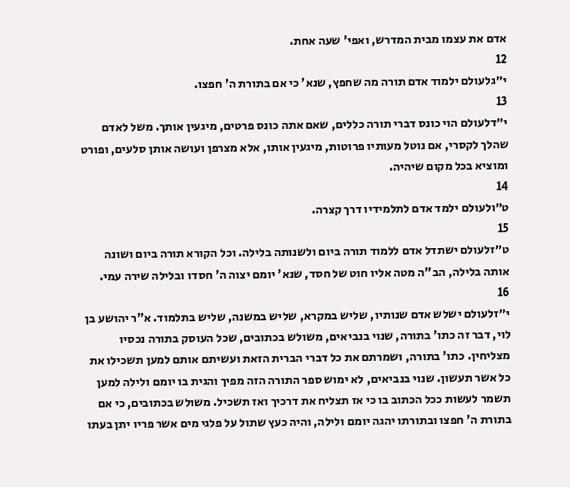אדם את עצמו מבית המדרש, ואפי' שעה אחת.
12
י״גלעולם ילמוד אדם תורה מה שחפץ, שנא' כי אם בתורת ה' חפצו.
13
י״דלעולם הוי כונס דברי תורה כללים, שאם אתה כונס פרטים, מיגעין אותך. משל לאדם שהלך לקסרי, אם נוטל מעותיו פרוטות, מיגעין אותו, אלא מצרפן ועושה אותן סלעים, ופורט ומוציא בכל מקום שיהיה.
14
ט״ולעולם ילמד אדם לתלמידיו דרך קצרה.
15
ט״זלעולם ישתדל אדם ללמוד תורה ביום ולשנותה בלילה. וכל הקורא תורה ביום ושונה אותה בלילה, הב"ה מטה אליו חוט של חסד, שנא' יומם יצוה ה' חסדו ובלילה שירה עמי.
16
י״זלעולם ישלש אדם שנותיו, שליש במקרא, שליש במשנה, שליש בתלמוד. א"ר יהושע בן לוי, דבר זה כתו' בתורה, שנוי בנביאים, משולש בכתובים, שכל העוסק בתורה נכסיו מצליחין. כתו' בתורה, ושמרתם את כל דברי הברית הזאת ועשיתם אותם למען תשכילו את כל אשר תעשון. שנוי בנביאים, לא ימוש ספר התורה הזה מפיך והגית בו יומם ולילה למען תשמר לעשות ככל הכתוב בו כי אז תצליח את דרכיך ואז תשכיל. משולש בכתובים, כי אם בתורת ה' חפצו ובתורתו יהגה יומם ולילה, והיה כעץ שתול על פלגי מים אשר פריו יתן בעתו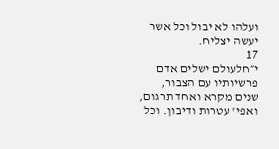ועלהו לא יבול וכל אשר יעשה יצליח.
17
י״חלעולם ישלים אדם פרשיותיו עם הצבור, שנים מקרא ואחד תרגום, ואפי' עטרות ודיבון. וכל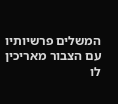המשלים פרשיותיו עם הצבור מאריכין לו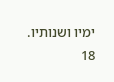ימיו ושנותיו.
18